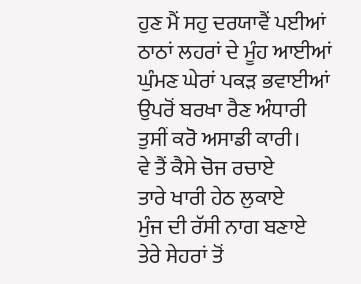ਹੁਣ ਮੈਂ ਸਹੁ ਦਰਯਾਵੈਂ ਪਈਆਂ
ਠਾਠਾਂ ਲਹਰਾਂ ਦੇ ਮੂੰਹ ਆਈਆਂ
ਘੁੰਮਣ ਘੇਰਾਂ ਪਕੜ ਭਵਾਈਆਂ
ਉਪਰੋਂ ਬਰਖਾ ਰੈਣ ਅੰਧਾਰੀ
ਤੁਸੀਂ ਕਰੋ ਅਸਾਡੀ ਕਾਰੀ।
ਵੇ ਤੈਂ ਕੈਸੇ ਚੋਜ ਰਚਾਏ
ਤਾਰੇ ਖਾਰੀ ਹੇਠ ਲੁਕਾਏ
ਮੁੰਜ ਦੀ ਰੱਸੀ ਨਾਗ ਬਣਾਏ
ਤੇਰੇ ਸੇਹਰਾਂ ਤੋਂ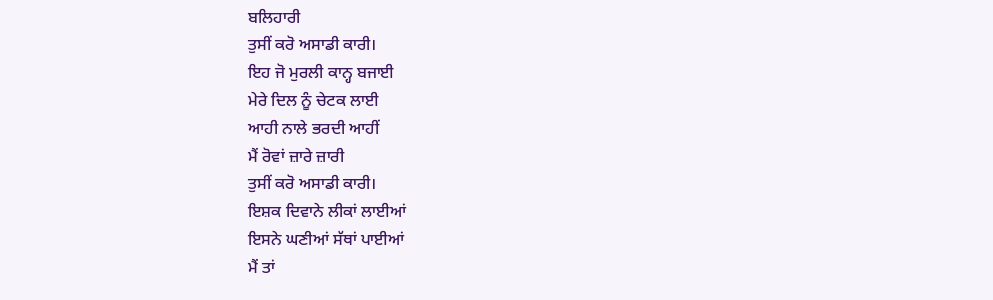ਬਲਿਹਾਰੀ
ਤੁਸੀਂ ਕਰੋ ਅਸਾਡੀ ਕਾਰੀ।
ਇਹ ਜੋ ਮੁਰਲੀ ਕਾਨ੍ਹ ਬਜਾਈ
ਮੇਰੇ ਦਿਲ ਨੂੰ ਚੇਟਕ ਲਾਈ
ਆਹੀ ਨਾਲੇ ਭਰਦੀ ਆਹੀਂ
ਮੈਂ ਰੋਵਾਂ ਜ਼ਾਰੇ ਜ਼ਾਰੀ
ਤੁਸੀਂ ਕਰੋ ਅਸਾਡੀ ਕਾਰੀ।
ਇਸ਼ਕ ਦਿਵਾਨੇ ਲੀਕਾਂ ਲਾਈਆਂ
ਇਸਨੇ ਘਣੀਆਂ ਸੱਥਾਂ ਪਾਈਆਂ
ਮੈਂ ਤਾਂ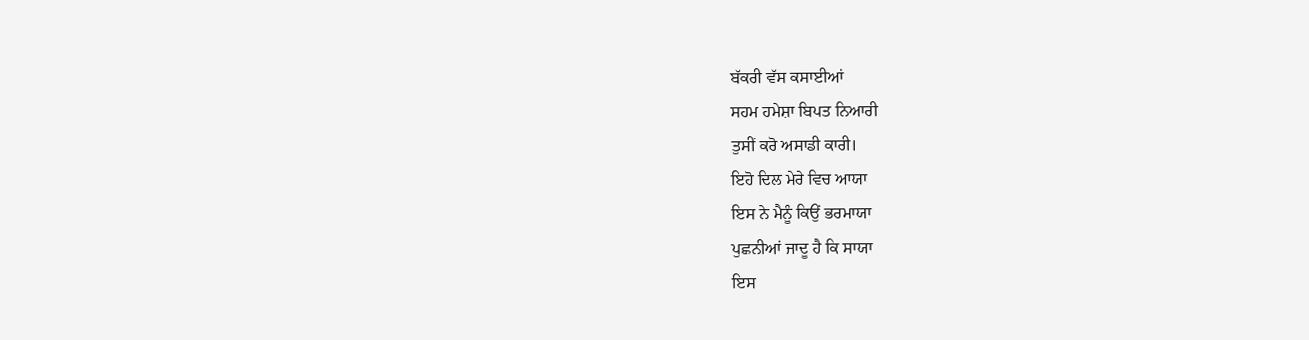ਬੱਕਰੀ ਵੱਸ ਕਸਾਈਆਂ
ਸਹਮ ਹਮੇਸ਼ਾ ਬਿਪਤ ਨਿਆਰੀ
ਤੁਸੀਂ ਕਰੋ ਅਸਾਡੀ ਕਾਰੀ।
ਇਹੋ ਦਿਲ ਮੇਰੇ ਵਿਚ ਆਯਾ
ਇਸ ਨੇ ਮੈਨੂੰ ਕਿਉਂ ਭਰਮਾਯਾ
ਪੁਛਨੀਆਂ ਜਾਦੂ ਹੈ ਕਿ ਸਾਯਾ
ਇਸ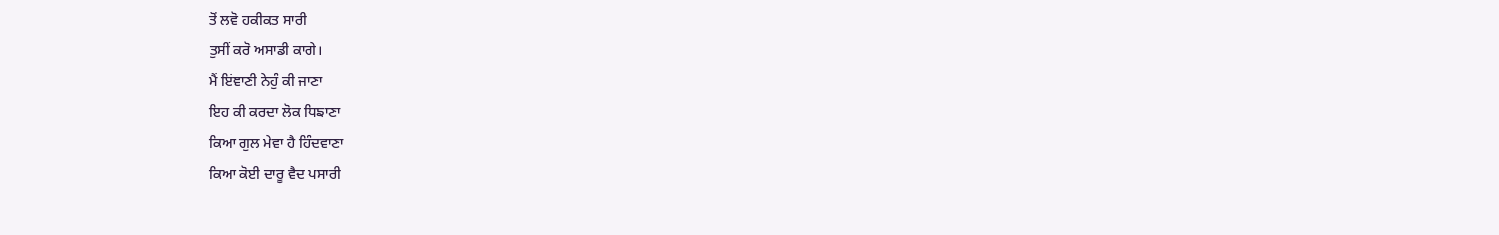ਤੋਂ ਲਵੋ ਹਕੀਕਤ ਸਾਰੀ
ਤੁਸੀਂ ਕਰੋ ਅਸਾਡੀ ਕਾਗੇ।
ਮੈਂ ਇਂਞਾਣੀ ਨੇਹੁੰ ਕੀ ਜਾਣਾ
ਇਹ ਕੀ ਕਰਦਾ ਲੋਕ ਧਿਙਾਣਾ
ਕਿਆ ਗੁਲ ਮੇਵਾ ਹੈ ਹਿੰਦਵਾਣਾ
ਕਿਆ ਕੋਈ ਦਾਰੂ ਵੈਦ ਪਸਾਰੀ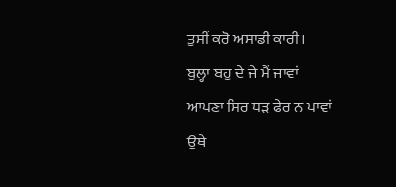ਤੁਸੀਂ ਕਰੋ ਅਸਾਡੀ ਕਾਰੀ।
ਬੁਲ੍ਹਾ ਬਹੁ ਦੇ ਜੇ ਮੈਂ ਜਾਵਾਂ
ਆਪਣਾ ਸਿਰ ਧੜ ਫੇਰ ਨ ਪਾਵਾਂ
ਉਥੇ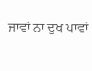ਜਾਵਾਂ ਨਾ ਦੁਖ ਪਾਵਾਂ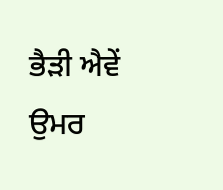ਭੈੜੀ ਐਵੇਂ ਉਮਰ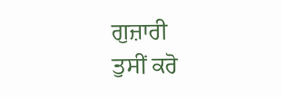ਗੁਜ਼ਾਰੀ
ਤੁਸੀਂ ਕਰੋ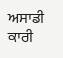ਅਸਾਡੀ ਕਾਰੀ